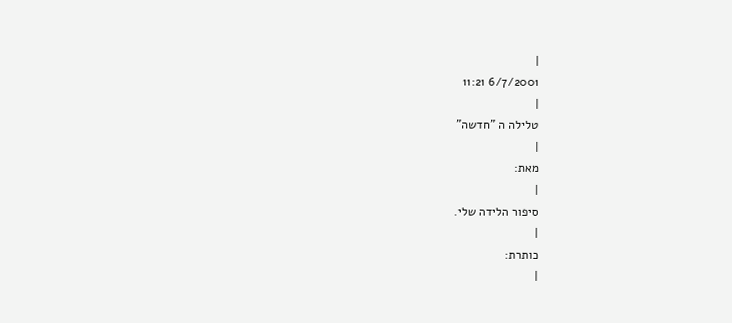|
6/7/2001 11:21
|
טלילה ה "חדשה"
|
מאת:
|
סיפור הלידה שלי.
|
כותרת:
|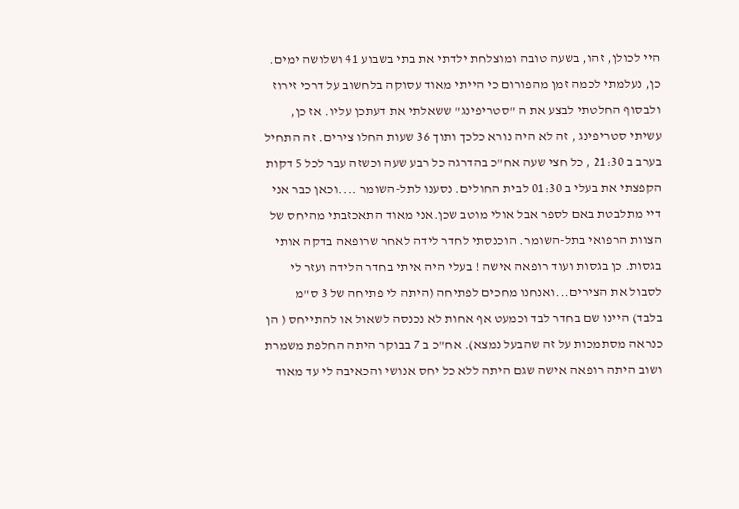היי לכולן, זהו, בשעה טובה ומוצלחת ילדתי את בתי בשבוע 41 ושלושה ימים. כן, נעלמתי לכמה זמן מהפורום כי הייתי מאוד עסוקה בלחשוב על דרכי זירוז ולבסוף החלטתי לבצע את ה "סטריפינג" ששאלתי את דעתכן עליו. אז כן, עשיתי סטריפינג , זה לא היה נורא כלכך ותוך 36 שעות החלו צירים. זה התחיל בערב ב 21:30 , כל חצי שעה אח"כ בהדרגה כל רבע שעה וכשזה עבר לכל 5 דקות הקפצתי את בעלי ב 01:30 לבית החולים. נסענו לתל-השומר ....וכאן כבר אני דיי מתלבטת באם לספר אבל אולי מוטב שכן.אני מאוד התאכזבתי מהיחס של הצוות הרפואי בתל-השומר. הוכנסתי לחדר לידה לאחר שרופאה בדקה אותי בגסות. כן בגסות ועוד רופאה אישה ! בעלי היה איתי בחדר הלידה ועזר לי לסבול את הצירים...ואנחנו מחכים לפתיחה (היתה לי פתיחה של 3 ס"מ בלבד) היינו שם בחדר לבד וכמעט אף אחות לא נכנסה לשאול או להתייחס ( הן כנראה מסתמכות על זה שהבעל נמצא). אח"כ ב 7 בבוקר היתה החלפת משמרת ושוב היתה רופאה אישה שגם היתה ללא כל יחס אנושי והכאיבה לי עד מאוד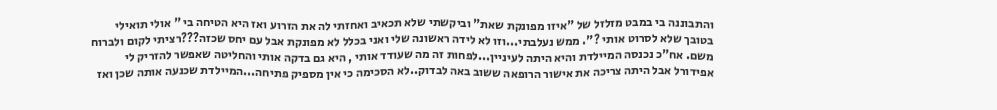והתבוננה בי במבט מזלזל של "איזו מפונקת שאת" וביקשתי שלא תכאיב ואחזתי לה את הזרוע ואז היא הטיחה בי " אולי תואילי בטובך שלא לסרוט אותי ?". ממש נעלבתי...וזו לא לידה ראשונה שלי ואני בכלל לא מפונקת אבל עם יחס שכזה???רציתי לקום ולברוח משם. אח"כ נכנסה המיילדת והיא היתה לעיניין...לפחות זה מה שעודד אותי , היא גם בדקה אותי והחליטה שאפשר להזריק לי אפידורל אבל היתה צריכה את אישור הרופאה ששוב באה לבדוק..לא הסכימה כי אין מספיק פתיחה...המיילדת שכנעה אותה שכן ואז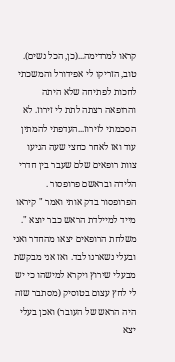קראו למרדימה...(כן, הכל נשים). טוב, הזריקו לי אפידורל והמשכתי לחכות לפתיחה שלא היתה והרופאה רצתה לתת לי זירוז. לא הסכמתי לזירוז...העדפתי להמתין עוד ואז לאחר כחצי שעה הגיעו צוות רופאים שלם שעבר בין חדרי הלידה ובראשם פרופסור . הפרופסור בדק אותי ואמר " קיראו מייד למיילדת הראש כבר יוצא ". משלחת הרופאים יצאו מהחדר ואני ובעלי נשארנו לבד. ואז אני מבקשת מבעלי שירוץ ויקרא למישהו כי יש לי לחץ עצום בטוסיק (מסתבר שזה היה הראש של העובר) ואכן בעלי יצא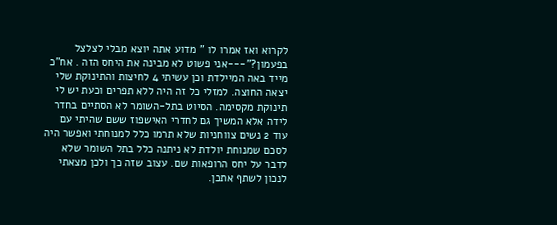לקרוא ואז אמרו לו " מדוע אתה יוצא מבלי לצלצל בפעמון?"---אני פשוט לא מבינה את היחס הזה . אח"כ מייד באה המיילדת וכן עשיתי 4 לחיצות והתינוקת שלי יצאה החוצה. למזלי כל זה היה ללא תפרים וכעת יש לי תינוקת מקסימה. הסיוט בתל-השומר לא הסתיים בחדר לידה אלא המשיך גם לחדרי האישפוז ששם שהיתי עם עוד 2 נשים צווחניות שלא תרמו כלל למנוחתי ואפשר היה לסכם שמנוחת יולדת לא ניתנה כלל בתל השומר שלא לדבר על יחס הרופאות שם. עצוב שזה כך ולכן מצאתי לנכון לשתף אתכן.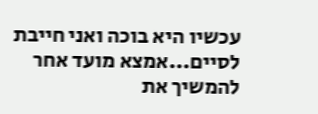עכשיו היא בוכה ואני חייבת לסיים...אמצא מועד אחר להמשיך את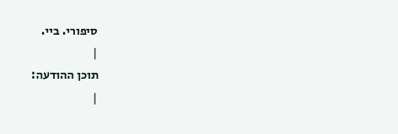סיפורי. ביי.
|
תוכן ההודעה:
|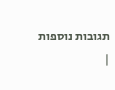תגובות נוספות
|